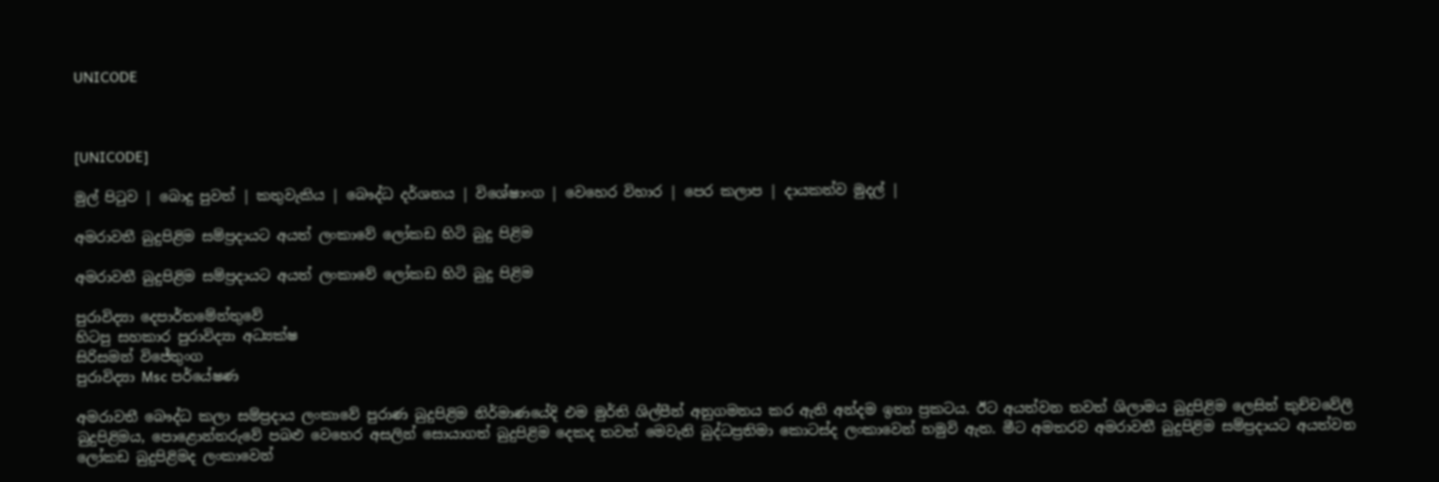UNICODE



[UNICODE]

මුල් පිටුව | බොදු පුවත් | කතුවැකිය | බෞද්ධ දර්ශනය | විශේෂාංග | වෙහෙර විහාර | පෙර කලාප | දායකත්ව මුදල් |

අමරාවතී බුදුපිළිම සම්ප්‍රදායට අයත් ලංකාවේ ලෝකඩ හිටි බුදු පිළිම

අමරාවතී බුදුපිළිම සම්ප්‍රදායට අයත් ලංකාවේ ලෝකඩ හිටි බුදු පිළිම

පුරාවිද්‍යා දෙපාර්තමේන්තුවේ
හිටපු සහකාර පුරාවිද්‍යා අධ්‍යක්ෂ
සිරිසමන් විජේතුංග
පුරාවිද්‍යා Msc පර්යේෂණ

අමරාවතී බෞද්ධ කලා සම්ප්‍රදාය ලංකාවේ පුරාණ බුදුපිළිම නිර්මාණයේදි එම මුර්ති ශිල්පීන් අනුගමනය කර ඇති අන්දම ඉතා ප්‍රකටය. ඊට අයත්වන තවත් ශිලාමය බුදුපිළිම ලෙසින් කුච්චවේලි බුදුපිළිමය, පොළොන්නරුවේ පබළු වෙහෙර අසලින් සොයාගත් බුදුපිළිම දෙකද තවත් මෙවැනි බුද්ධප්‍රතිමා කොටස්ද ලංකාවෙන් හමුවි ඇත. මීට අමතරව අමරාවතී බුදුපිළිම සම්ප්‍රදායට අයත්වන ලෝකඩ බුදුපිළිමද ලංකාවෙන්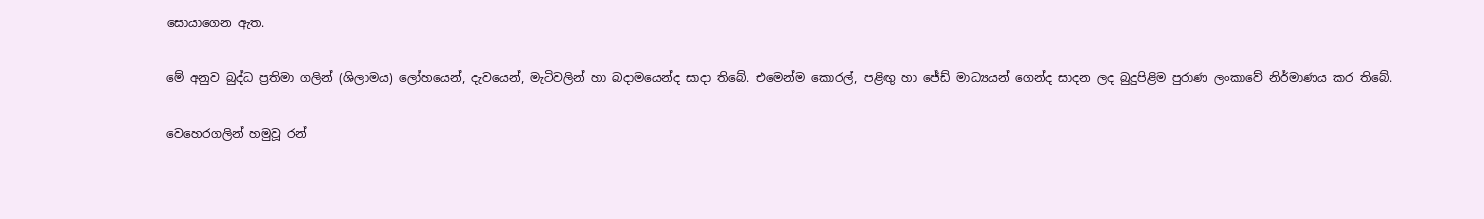සොයාගෙන ඇත.

මේ අනුව බුද්ධ ප්‍රතිමා ගලින් (ශිලාමය) ලෝහයෙන්, දැවයෙන්, මැටිවලින් හා බදාමයෙන්ද සාදා තිබේ. එමෙන්ම කොරල්, පළිඟු හා ජේඩ් මාධ්‍යයන් ගෙන්ද සාදන ලද බුදුපිළිම පුරාණ ලංකාවේ නිර්මාණය කර තිබේ.

වෙහෙරගලින් හමුවූ රන්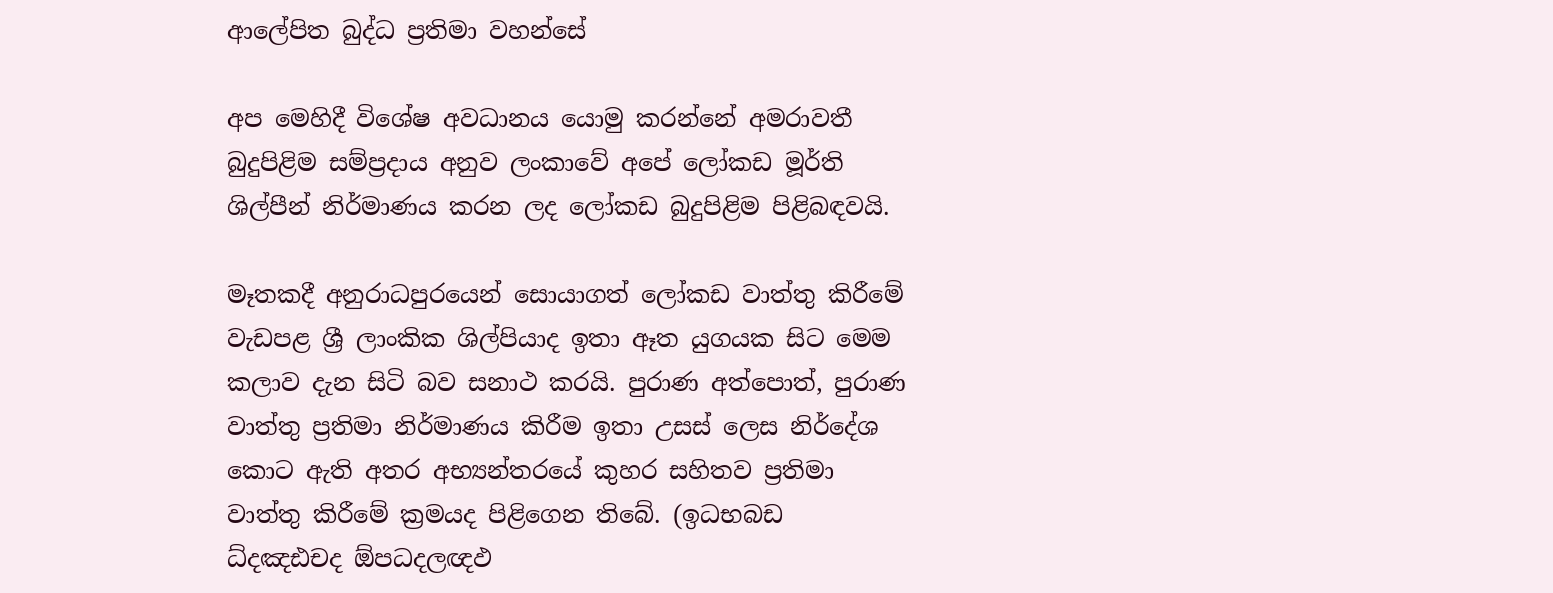ආලේපිත බුද්ධ ප්‍රතිමා වහන්සේ

අප මෙහිදී විශේෂ අවධානය යොමු කරන්නේ අමරාවතී බුදුපිළිම සම්ප්‍රදාය අනුව ලංකාවේ අපේ ලෝකඩ මූර්ති ශිල්පීන් නිර්මාණය කරන ලද ලෝකඩ බුදුපිළිම පිළිබඳවයි.

මෑතකදී අනුරාධපුරයෙන් සොයාගත් ලෝකඩ වාත්තු කිරීමේ වැඩපළ ශ්‍රී ලාංකික ශිල්පියාද ඉතා ඈත යුගයක සිට මෙම කලාව දැන සිටි බව සනාථ කරයි. පුරාණ අත්පොත්, පුරාණ වාත්තු ප්‍රතිමා නිර්මාණය කිරීම ඉතා උසස් ලෙස නිර්දේශ කොට ඇති අතර අභ්‍යන්තරයේ කුහර සහිතව ප්‍රතිමා වාත්තු කිරීමේ ක්‍රමයද පිළිගෙන තිබේ. (ඉධභබඩ ධ්දඤඪචද ඕපධදලඥඵ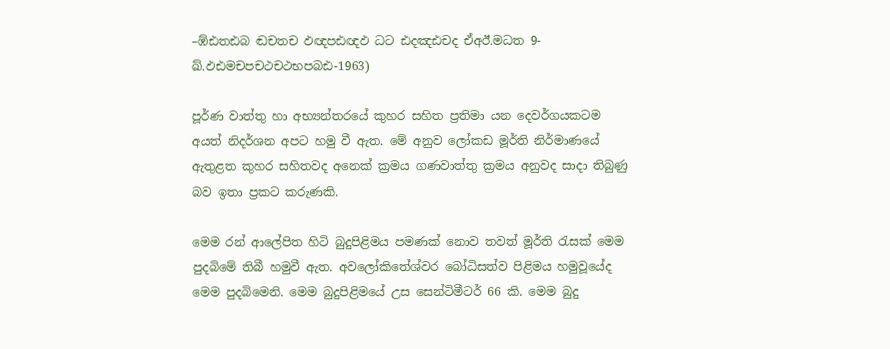–ඹ්ඪතඪබ ඬචතච ඵඥපඪඥඵ ධට ඪදඤඪචද ඒඅඊ.මධත 9-ඛ්.ඵඪමචපචථචථභපබඪ-1963)

පූර්ණ වාත්තු හා අභ්‍යන්තරයේ කුහර සහිත ප්‍රතිමා යන දෙවර්ගයකටම අයත් නිදර්ශන අපට හමු වී ඇත. මේ අනුව ලෝකඩ මූර්ති නිර්මාණයේ ඇතුළත කුහර සහිතවද අනෙක් ක්‍රමය ගණවාත්තු ක්‍රමය අනුවද සාදා තිබුණු බව ඉතා ප්‍රකට කරුණකි.

මෙම රන් ආලේපිත හිටි බුදුපිළිමය පමණක් නොව තවත් මූර්ති රැසක් මෙම පුදබිමේ තිබී හමුවී ඇත. අවලෝකිතේශ්වර බෝධිසත්ව පිළිමය හමුවූයේද මෙම පුදබිමෙනි. මෙම බුදුපිළිමයේ උස සෙන්ටිමීටර් 66 කි. මෙම බුදු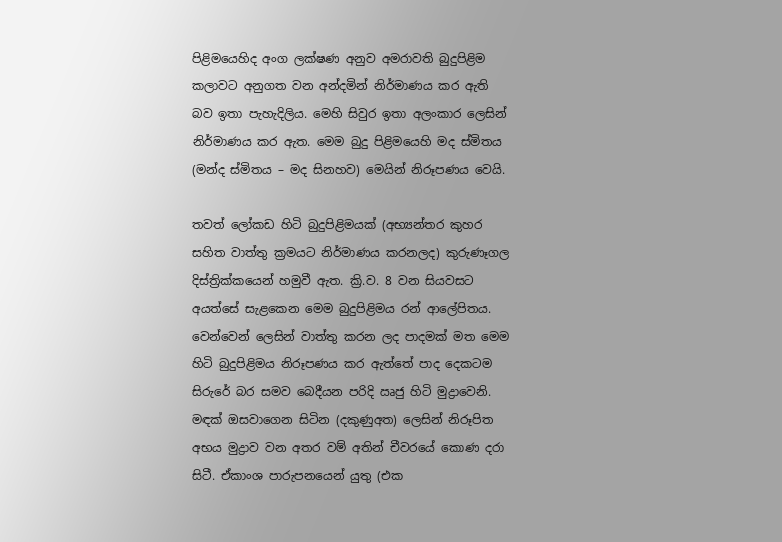පිළිමයෙහිද අංග ලක්ෂණ අනුව අමරාවති බුදුපිළිම කලාවට අනුගත වන අන්දමින් නිර්මාණය කර ඇති බව ඉතා පැහැදිලිය. මෙහි සිවුර ඉතා අලංකාර ලෙසින් නිර්මාණය කර ඇත. මෙම බුදු පිළිමයෙහි මද ස්මිතය (මන්ද ස්මිතය – මද සිනහව) මෙයින් නිරූපණය වෙයි.

තවත් ලෝකඩ හිටි බුදුපිළිමයක් (අභ්‍යන්තර කුහර සහිත වාත්තු ක්‍රමයට නිර්මාණය කරනලද) කුරුණෑගල දිස්ත්‍රික්කයෙන් හමුවී ඇත. ක්‍රි.ව. 8 වන සියවසට අයත්සේ සැළකෙන මෙම බුදුපිළිමය රන් ආලේපිතය. වෙන්වෙන් ලෙසින් වාත්තු කරන ලද පාදමක් මත මෙම හිටි බුදුපිළිමය නිරූපණය කර ඇත්තේ පාද දෙකටම සිරුරේ බර සමව බෙදීයන පරිදි ඍජු හිටි මුද්‍රාවෙනි. මඳක් ඔසවාගෙන සිටින (දකුණුඅත) ලෙසින් නිරූපිත අභය මුද්‍රාව වන අතර වම් අතින් චීවරයේ කොණ දරා සිටී. ඒකාංශ පාරුපනයෙන් යුතු (එක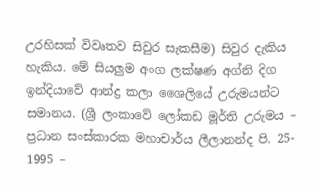උරහිසක් විවෘතව සිවුර සැකසීම) සිවුර දැකිය හැකිය. මේ සියලුම අංග ලක්ෂණ අග්නි දිග ඉන්දියාවේ ආන්ද්‍ර කලා ශෛලියේ උරුමයන්ට සමානය. (ශ්‍රී ලංකාවේ ලෝකඩ මූර්ති උරුමය – ප්‍රධාන සංස්කාරක මහාචාර්ය ලීලානන්ද පි. 25- 1995 –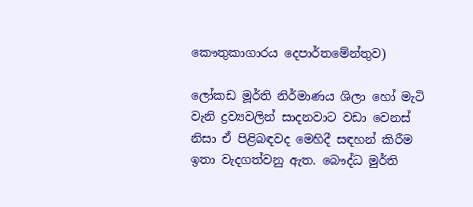කෞතුකාගාරය දෙපාර්තමේන්තුව)

ලෝකඩ මූර්ති නිර්මාණය ශිලා හෝ මැටි වැනි ද්‍රව්‍යවලින් සාදනවාට වඩා වෙනස් නිසා ඒ පිළිබඳවද මෙහිදී සඳහන් කිරීම ඉතා වැදගත්වනු ඇත. බෞද්ධ මුර්ති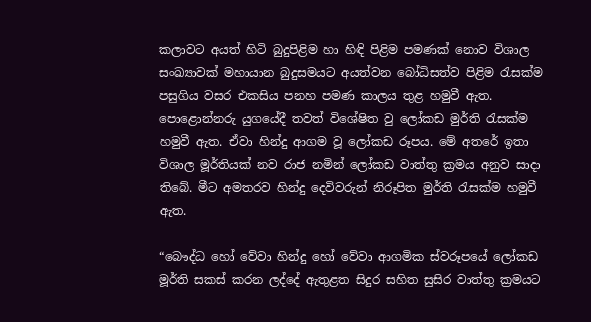කලාවට අයත් හිටි බුදුපිළිම හා හිඳි පිළිම පමණක් නොව විශාල සංඛ්‍යාවක් මහායාන බුදුසමයට අයත්වන බෝධිසත්ව පිළිම රැසක්ම පසුගිය වසර එකසිය පනහ පමණ කාලය තුළ හමුවී ඇත. පොළොන්නරු යුගයේදී තවත් විශේෂිත වු ලෝකඩ මුර්ති රැසක්ම හමුවී ඇත. ඒවා හින්දු ආගම වූ ලෝකඩ රූපය. මේ අතරේ ඉතා විශාල මූර්තියක් නව රාජ නමින් ලෝකඩ වාත්තු ක්‍රමය අනුව සාදා තිබේ. මීට අමතරව හින්දු දෙවිවරුන් නිරූපිත මුර්ති රැසක්ම හමුවී ඇත.

“බෞද්ධ හෝ වේවා හින්දු හෝ වේවා ආගමික ස්වරූපයේ ලෝකඩ මූර්ති සකස් කරන ලද්දේ ඇතුළත සිදුර සහිත සුසිර වාත්තු ක්‍රමයට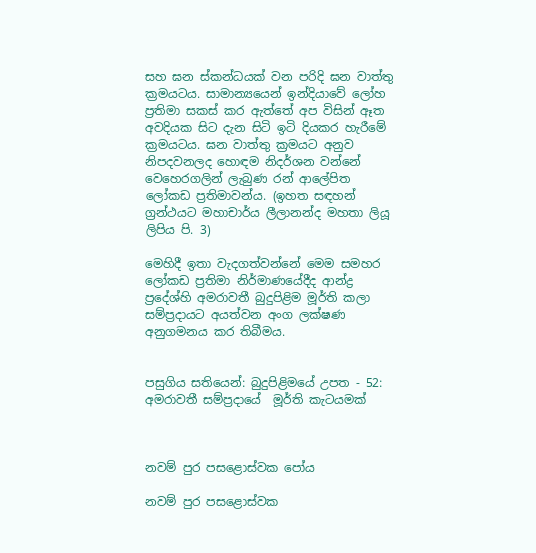සහ ඝන ස්කන්ධයක් වන පරිදි ඝන වාත්තු ක්‍රමයටය. සාමාන්‍යයෙන් ඉන්දියාවේ ලෝහ ප්‍රතිමා සකස් කර ඇත්තේ අප විසින් ඈත අවදියක සිට දැන සිටි ඉටි දියකර හැරීමේ ක්‍රමයටය. ඝන වාත්තු ක්‍රමයට අනුව නිපදවනලද හොඳම නිදර්ශන වන්නේ වෙහෙරගලින් ලැබුණ රන් ආලේපිත ලෝකඩ ප්‍රතිමාවන්ය. (ඉහත සඳහන් ග්‍රන්ථයට මහාචාර්ය ලීලානන්ද මහතා ලියූ ලිපිය පි. 3)

මෙහිදී ඉතා වැදගත්වන්නේ මෙම සමහර ලෝකඩ ප්‍රතිමා නිර්මාණයේදීද ආන්ද්‍ර ප්‍රදේශ්හි අමරාවතී බුදුපිළිම මූර්ති කලා සම්ප්‍රදායට අයත්වන අංග ලක්ෂණ අනුගමනය කර තිබීමය.


පසුගිය සතියෙන්: බුදුපිළිමයේ උපත - 52:   අමරාවතී සම්ප්‍රදායේ  මූර්ති කැටයමක්



නවම් පුර පසළොස්වක පෝය

නවම් පුර පසළොස්වක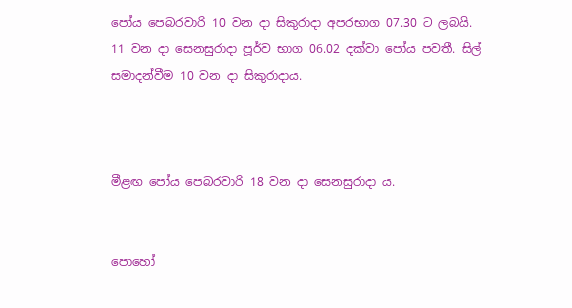පෝය පෙබරවාරි 10 වන දා සිකුරාදා අපරභාග 07.30 ට ලබයි. 11 වන දා සෙනසුරාදා පූර්ව භාග 06.02 දක්වා පෝය පවතී. සිල් සමාදන්වීම 10 වන දා සිකුරාදාය.



මීළඟ පෝය පෙබරවාරි 18 වන දා සෙනසුරාදා ය.


පොහෝ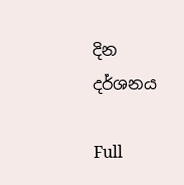දින දර්ශනය

Full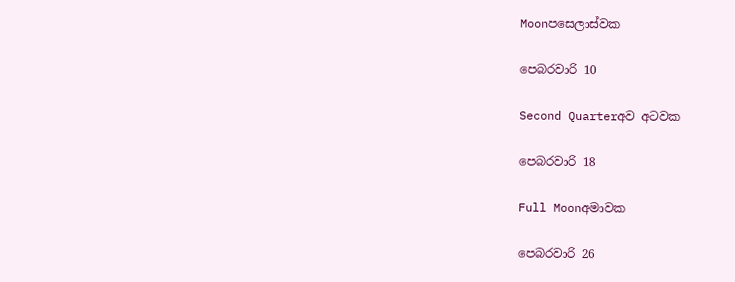Moonපසෙලාස්වක

පෙබරවාරි 10

Second Quarterඅව අටවක

පෙබරවාරි 18

Full Moonඅමාවක

පෙබරවාරි 26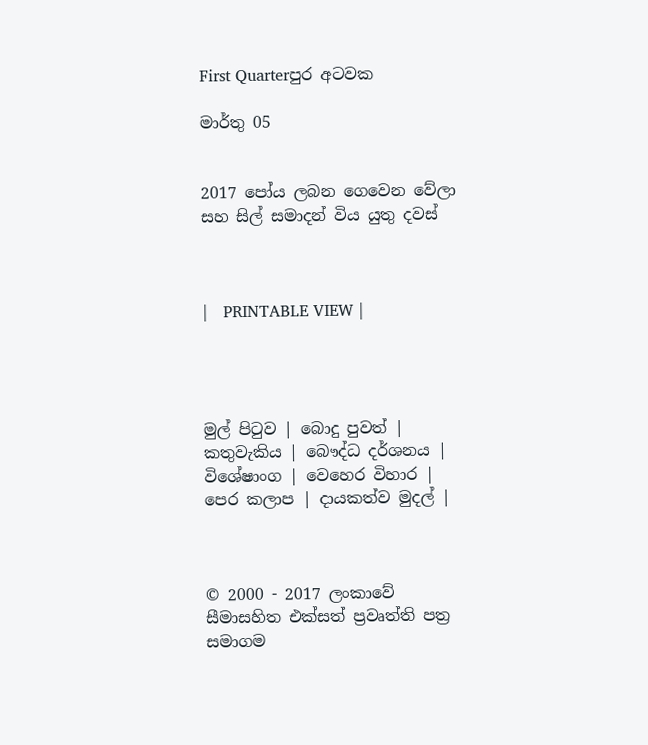First Quarterපුර අටවක

මාර්තු 05


2017 පෝය ලබන ගෙවෙන වේලා සහ සිල් සමාදන් විය යුතු දවස්



|   PRINTABLE VIEW |




මුල් පිටුව | බොදු පුවත් | කතුවැකිය | බෞද්ධ දර්ශනය | විශේෂාංග | වෙහෙර විහාර | පෙර කලාප | දායකත්ව මුදල් |



© 2000 - 2017 ලංකාවේ සීමාසහිත එක්සත් ප්‍රවෘත්ති පත්‍ර සමාගම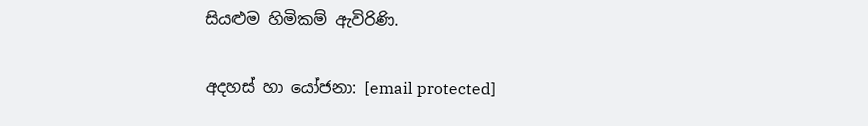සියළුම හිමිකම් ඇවිරිණි.

අදහස් හා යෝජනා: [email protected]